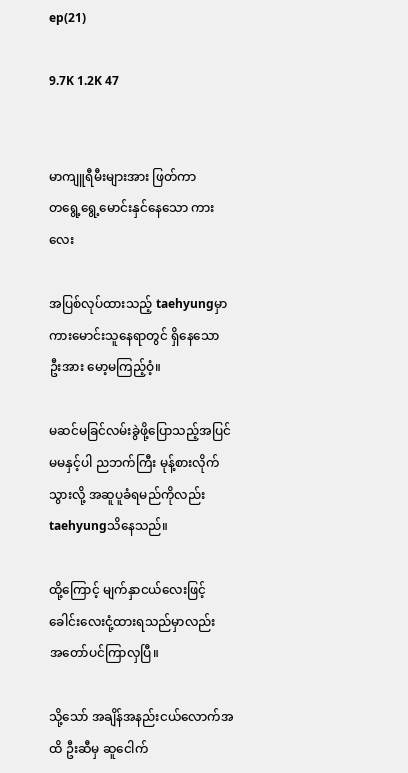ep(21)

9.7K 1.2K 47


မာကျူရီမီးများအား ဖြတ်ကာ
တရွေ့ရွေ့မောင်းနှင်နေသော ကားလေး

အပြစ်လုပ်ထားသည့် taehyungမှာ ကားမောင်းသူနေရာတွင် ရှိနေသော
ဦးအား မော့မကြည့်ဝံ့။

မဆင်မခြင်လမ်းခွဲဖို့ပြောသည့်အပြင်
မမနှင့်ပါ ညဘက်ကြီး မုန့်စားလိုက်သွားလို့ အဆူပူခံရမည်ကိုလည်း taehyungသိနေသည်။

ထို့ကြောင့် မျက်နှာငယ်လေးဖြင့် ခေါင်းလေးငုံ့ထားရသည်မှာလည်း
အတော်ပင်ကြာလှပြီ။

သို့သော် အချိန်အနည်းငယ်လောက်အထိ ဦးဆီမှ ဆူငေါက်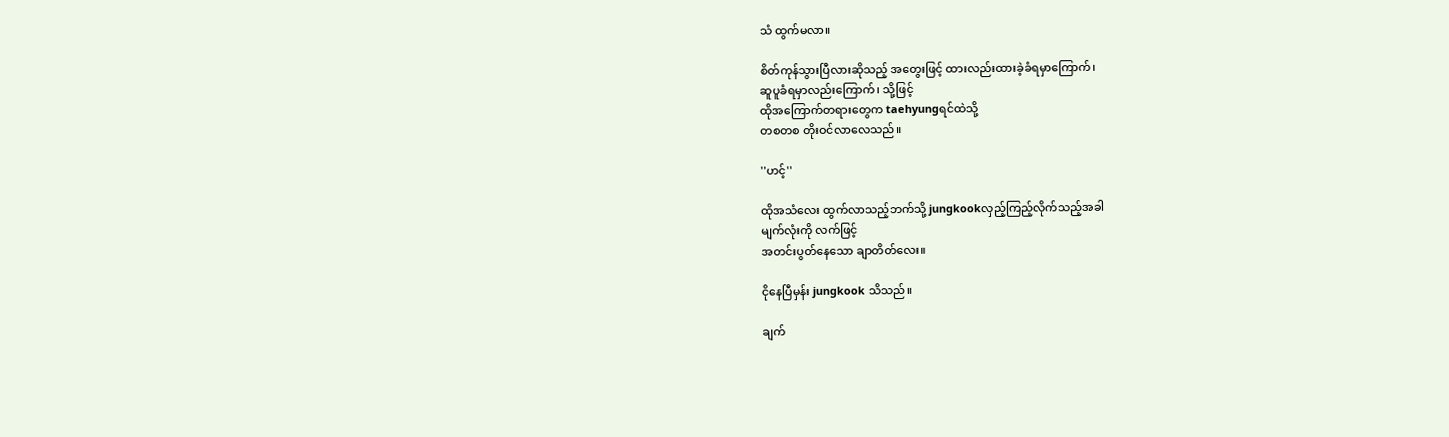သံ ထွက်မလာ။

စိတ်ကုန်သွားပြီလားဆိုသည့် အတွေးဖြင့် ထားလည်းထားခဲ့ခံရမှာကြောက်၊
ဆူပူခံရမှာလည်းကြောက်၊ သို့ဖြင့်
ထိုအကြောက်တရားတွေက taehyungရင်ထဲသို့
တစတစ တိုးဝင်လာလေသည်။

''ဟင့်''

ထိုအသံလေး ထွက်လာသည့်ဘက်သို့ jungkookလှည့်ကြည့်လိုက်သည့်အခါ
မျက်လုံးကို လက်ဖြင့်
အတင်းပွတ်နေသော ချာတိတ်လေး။

ငိုနေပြီမှန်း jungkook သိသည်။

ချက်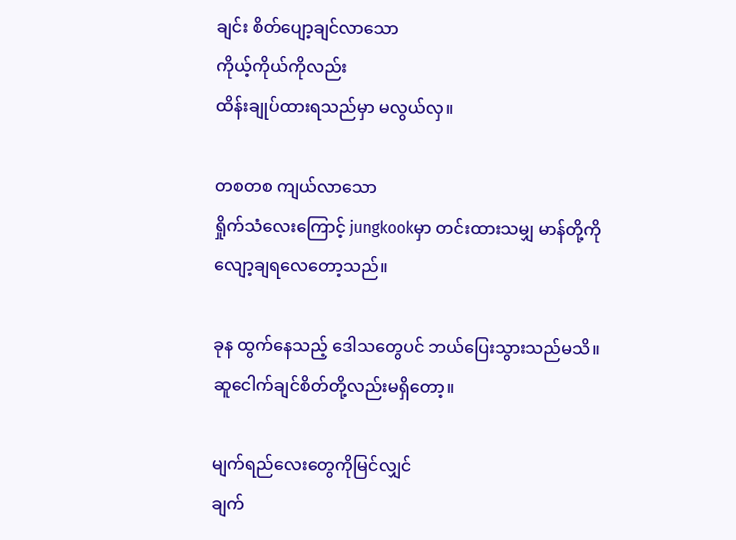ချင်း စိတ်ပျော့ချင်လာသော
ကိုယ့်ကိုယ်ကိုလည်း
ထိန်းချုပ်ထားရသည်မှာ မလွယ်လှ။

တစတစ ကျယ်လာသော
ရှိုက်သံလေးကြောင့် jungkookမှာ တင်းထားသမျှ မာန်တို့ကို
လျော့ချရလေတော့သည်။

ခုန ထွက်နေသည့် ဒေါသတွေပင် ဘယ်ပြေးသွားသည်မသိ။
ဆူငေါက်ချင်စိတ်တို့လည်းမရှိတော့။

မျက်ရည်လေးတွေကိုမြင်လျှင်
ချက်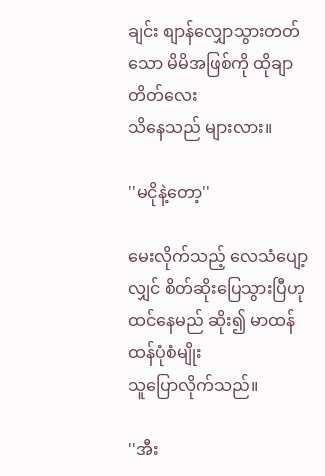ချင်း စျာန်လျှောသွားတတ်သော မိမိအဖြစ်ကို ထိုချာတိတ်လေး
သိနေသည် များလား။

''မငိုနဲ့တော့''

မေးလိုက်သည့် လေသံပျော့လျှင် စိတ်ဆိုးပြေသွားပြီဟု
ထင်နေမည် ဆိုး၍ မာထန်ထန်ပုံစံမျိုး
သူပြောလိုက်သည်။

''အီး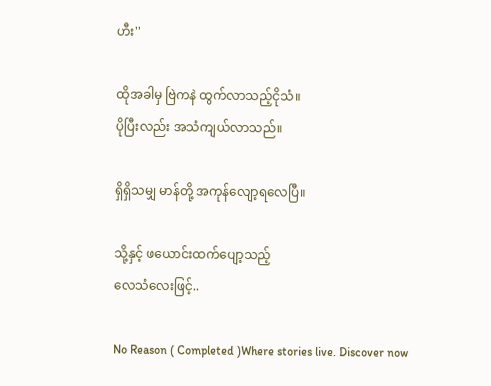ဟီး''

ထိုအခါမှ ဗြဲကနဲ ထွက်လာသည့်ငိုသံ။
ပိုပြီးလည်း အသံကျယ်လာသည်။

ရှိရှိသမျှ မာန်တို့ အကုန်လျော့ရလေပြီ။

သို့နှင့် ဖယောင်းထက်ပျော့သည့်
လေသံလေးဖြင့်..

No Reason ( Completed )Where stories live. Discover now